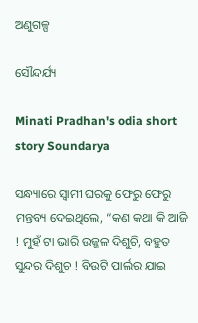ଅଣୁଗଳ୍ପ

ସୌନ୍ଦର୍ଯ୍ୟ

Minati Pradhan's odia short story Soundarya

ସନ୍ଧ୍ୟାରେ ସ୍ଵାମୀ ଘରକୁ ଫେରୁ ଫେରୁ ମନ୍ତବ୍ୟ ଦେଇଥିଲେ, “କଣ କଥା କି ଆଜି ! ମୁହଁ ଟା ଭାରି ଉଜ୍ଜଳ ଦିଶୁଚି, ବହୁତ ସୁନ୍ଦର ଦିଶୁଚ ! ବିଉଟି ପାର୍ଲର ଯାଇ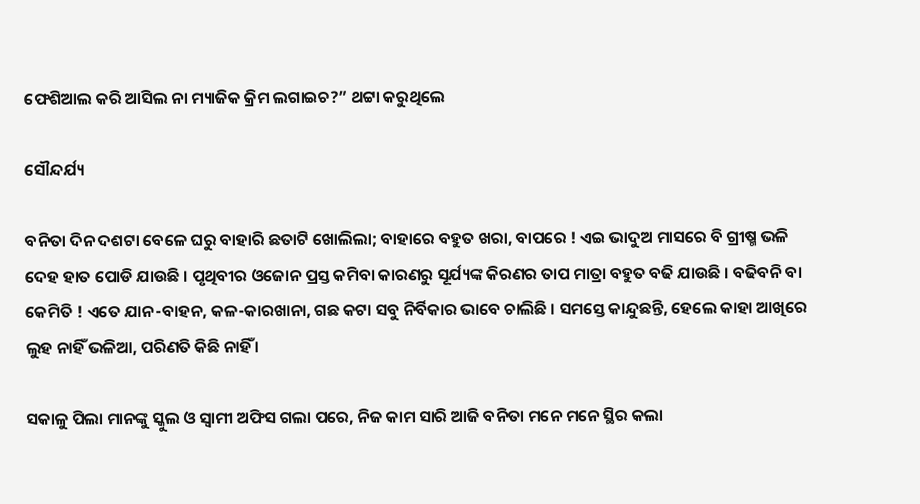ଫେଶିଆଲ କରି ଆସିଲ ନା ମ୍ୟାଜିକ କ୍ରିମ ଲଗାଇଚ?” ଥଟ୍ଟା କରୁଥିଲେ

ସୌନ୍ଦର୍ଯ୍ୟ

ବନିତା ଦିନ ଦଶଟା ବେଳେ ଘରୁ ବାହାରି ଛତାଟି ଖୋଲିଲା; ବାହାରେ ବହୁତ ଖରା, ବାପରେ ! ଏଇ ଭାଦୁଅ ମାସରେ ବି ଗ୍ରୀଷ୍ମ ଭଳି ଦେହ ହାତ ପୋଡି ଯାଉଛି । ପୃଥିବୀର ଓଜୋନ ପ୍ରସ୍ତ କମିବା କାରଣରୁ ସୂର୍ଯ୍ୟଙ୍କ କିରଣର ତାପ ମାତ୍ରା ବହୁତ ବଢି ଯାଉଛି । ବଢିବନି ବା କେମିତି ! ଏତେ ଯାନ-ବାହନ, କଳ-କାରଖାନା, ଗଛ କଟା ସବୁ ନିର୍ବିକାର ଭାବେ ଚାଲିଛି । ସମସ୍ତେ କାନ୍ଦୁଛନ୍ତି, ହେଲେ କାହା ଆଖିରେ ଲୁହ ନାହିଁ ଭଳିଆ, ପରିଣତି କିଛି ନାହିଁ ।

ସକାଳୁ ପିଲା ମାନଙ୍କୁ ସ୍କୁଲ ଓ ସ୍ଵାମୀ ଅଫିସ ଗଲା ପରେ, ନିଜ କାମ ସାରି ଆଜି ବନିତା ମନେ ମନେ ସ୍ଥିର କଲା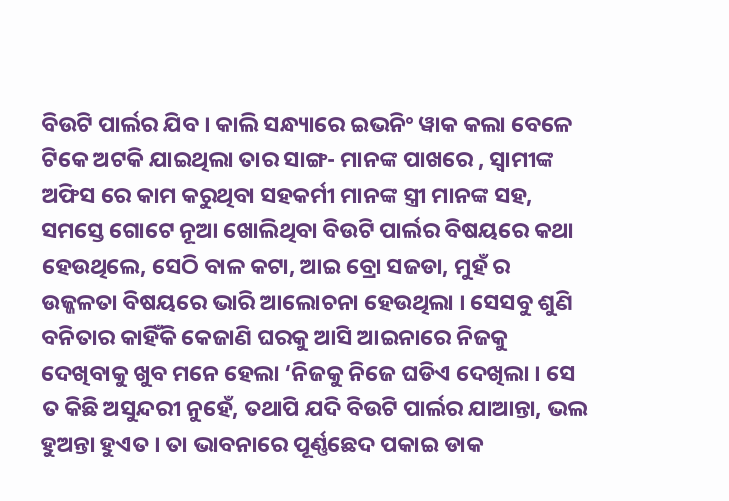ବିଉଟି ପାର୍ଲର ଯିବ । କାଲି ସନ୍ଧ୍ୟାରେ ଇଭନିଂ ୱାକ କଲା ବେଳେ ଟିକେ ଅଟକି ଯାଇଥିଲା ତାର ସାଙ୍ଗ- ମାନଙ୍କ ପାଖରେ , ସ୍ୱାମୀଙ୍କ ଅଫିସ ରେ କାମ କରୁଥିବା ସହକର୍ମୀ ମାନଙ୍କ ସ୍ତ୍ରୀ ମାନଙ୍କ ସହ, ସମସ୍ତେ ଗୋଟେ ନୂଆ ଖୋଲିଥିବା ବିଉଟି ପାର୍ଲର ବିଷୟରେ କଥା ହେଉଥିଲେ, ସେଠି ବାଳ କଟା, ଆଇ ବ୍ରୋ ସଜଡା, ମୁହଁ ର ଉଜ୍ଜଳତା ବିଷୟରେ ଭାରି ଆଲୋଚନା ହେଉଥିଲା । ସେସବୁ ଶୁଣି ବନିତାର କାହିଁକି କେଜାଣି ଘରକୁ ଆସି ଆଇନାରେ ନିଜକୁ ଦେଖିବାକୁ ଖୁବ ମନେ ହେଲା ‘ନିଜକୁ ନିଜେ ଘଡିଏ ଦେଖିଲା । ସେ ତ କିଛି ଅସୁନ୍ଦରୀ ନୁହେଁ, ତଥାପି ଯଦି ବିଉଟି ପାର୍ଲର ଯାଆନ୍ତା, ଭଲ ହୁଅନ୍ତା ହୁଏତ । ତା ଭାବନାରେ ପୂର୍ଣ୍ଣଛେଦ ପକାଇ ଡାକ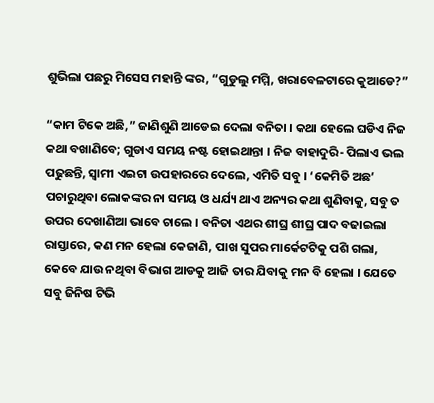ଶୁଭିଲା ପଛରୁ ମିସେସ ମହାନ୍ତି ଙ୍କର, “ଗୁଡୁଲୁ ମମ୍ମି, ଖରାବେଳଟାରେ କୁଆଡେ?”

“କାମ ଟିକେ ଅଛି,” ଜାଣିଶୁଣି ଆଡେଇ ଦେଲା ବନିତା । କଥା ହେଲେ ଘଡିଏ ନିଜ କଥା ବଖାଣିବେ; ଗୁଡାଏ ସମୟ ନଷ୍ଟ ହୋଇଥାନ୍ତା । ନିଜ ବାହାଦୁରି- ପିଲାଏ ଭଲ ପଢୁଛନ୍ତି, ସ୍ଵାମୀ ଏଇଟା ଉପହାରରେ ଦେଲେ, ଏମିତି ସବୁ । ‘କେମିତି ଅଛ’ ପଚାରୁଥିବା ଲୋକଙ୍କର ନା ସମୟ ଓ ଧର୍ଯ୍ୟ ଥାଏ ଅନ୍ୟର କଥା ଶୁଣିବାକୁ, ସବୁ ତ ଉପର ଦେଖାଣିଆ ଭାବେ ଚାଲେ । ବନିତା ଏଥର ଶୀଘ୍ର ଶୀଘ୍ର ପାଦ ବଢାଇଲା ରାସ୍ତାରେ, କଣ ମନ ହେଲା କେଜାଣି, ପାଖ ସୁପର ମାର୍କେଟଟିକୁ ପଶି ଗଲା, କେବେ ଯାଉ ନଥିବା ବିଭାଗ ଆଡକୁ ଆଜି ତାର ଯିବାକୁ ମନ ବି ହେଲା । ଯେତେ ସବୁ ଜିନିଷ ଟିଭି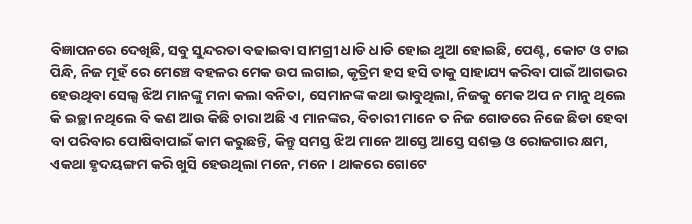ବିଜ୍ଞାପନରେ ଦେଖିଛି, ସବୁ ସୁନ୍ଦରତା ବଢାଇବା ସାମଗ୍ରୀ ଧାଡି ଧାଡି ହୋଇ ଥୁଆ ହୋଇଛି, ପେଣ୍ଟ, କୋଟ ଓ ଟାଇ ପିନ୍ଧି, ନିଜ ମୂହଁ ରେ ମେଞ୍ଚେ ବହଳର ମେକ ଉପ ଲଗାଇ, କୃତ୍ରିମ ହସ ହସି ତାକୁ ସାହାଯ୍ୟ କରିବା ପାଇଁ ଆଗଭର ହେଉଥିବା ସେଲ୍ସ ଝିଅ ମାନଙ୍କୁ ମନା କଲା ବନିତା, ସେମାନଙ୍କ କଥା ଭାବୁଥିଲା, ନିଜକୁ ମେକ ଅପ ନ ମାନୁ ଥିଲେ କି ଇଚ୍ଛା ନଥିଲେ ବି କଣ ଆଉ କିଛି ଚାରା ଅଛି ଏ ମାନଙ୍କର, ବିଚାରୀ ମାନେ ତ ନିଜ ଗୋଡରେ ନିଜେ ଛିଡା ହେବା ବା ପରିବାର ପୋଷିବାପାଇଁ କାମ କରୁଛନ୍ତି, କିନ୍ତୁ ସମସ୍ତ ଝିଅ ମାନେ ଆସ୍ତେ ଆସ୍ତେ ସଶକ୍ତ ଓ ରୋଜଗାର କ୍ଷମ, ଏକଥା ହୃଦୟଙ୍ଗମ କରି ଖୁସି ହେଉଥିଲା ମନେ, ମନେ । ଥାକରେ ଗୋଟେ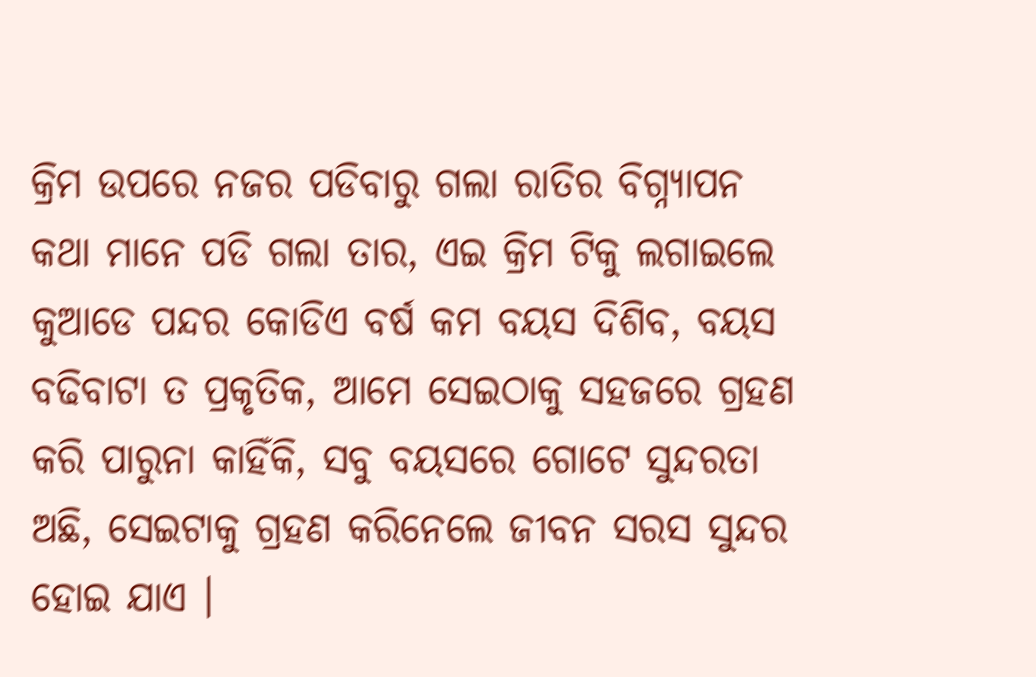କ୍ରିମ ଉପରେ ନଜର ପଡିବାରୁ ଗଲା ରାତିର ବିଗ୍ନ୍ୟାପନ କଥା ମାନେ ପଡି ଗଲା ତାର, ଏଇ କ୍ରିମ ଟିକୁ ଲଗାଇଲେ କୁଆଡେ ପନ୍ଦର କୋଡିଏ ବର୍ଷ କମ ବୟସ ଦିଶିବ, ବୟସ ବଢିବାଟା ତ ପ୍ରକୃତିକ, ଆମେ ସେଇଠାକୁ ସହଜରେ ଗ୍ରହଣ କରି ପାରୁନା କାହିଁକି, ସବୁ ବୟସରେ ଗୋଟେ ସୁନ୍ଦରତା ଅଛି, ସେଇଟାକୁ ଗ୍ରହଣ କରିନେଲେ ଜୀବନ ସରସ ସୁନ୍ଦର ହୋଇ ଯାଏ ।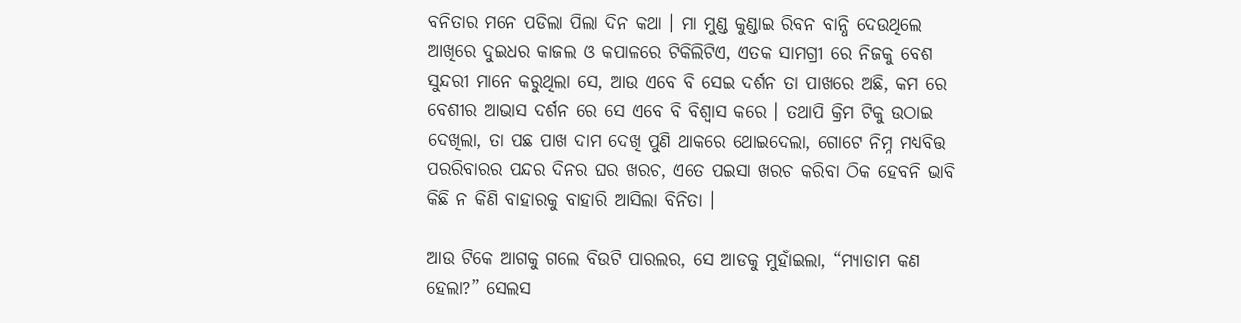ବନିତାର ମନେ ପଡିଲା ପିଲା ଦିନ କଥା । ମା ମୁଣ୍ଡ କୁଣ୍ଡାଇ ରିବନ ବାନ୍ଧି ଦେଉଥିଲେ ଆଖିରେ ଦୁଇଧର କାଜଲ ଓ କପାଳରେ ଟିକିଲିଟିଏ, ଏତକ ସାମଗ୍ରୀ ରେ ନିଜକୁ ବେଶ ସୁନ୍ଦରୀ ମାନେ କରୁଥିଲା ସେ, ଆଉ ଏବେ ବି ସେଇ ଦର୍ଶନ ତା ପାଖରେ ଅଛି, କମ ରେ ବେଶୀର ଆଭାସ ଦର୍ଶନ ରେ ସେ ଏବେ ବି ବିଶ୍ୱାସ କରେ । ତଥାପି କ୍ରିମ ଟିକୁ ଉଠାଇ ଦେଖିଲା, ତା ପଛ ପାଖ ଦାମ ଦେଖି ପୁଣି ଥାକରେ ଥୋଇଦେଲା, ଗୋଟେ ନିମ୍ନ ମଧ୍ୟବିତ୍ତ ପରରିବାରର ପନ୍ଦର ଦିନର ଘର ଖରଚ, ଏତେ ପଇସା ଖରଚ କରିବା ଠିକ ହେବନି ଭାବି କିଛି ନ କିଣି ବାହାରକୁ ବାହାରି ଆସିଲା ବିନିତା ।

ଆଉ ଟିକେ ଆଗକୁ ଗଲେ ବିଉଟି ପାରଲର, ସେ ଆଡକୁ ମୁହାଁଇଲା, “ମ୍ୟାଡାମ କଣ ହେଲା?” ସେଲସ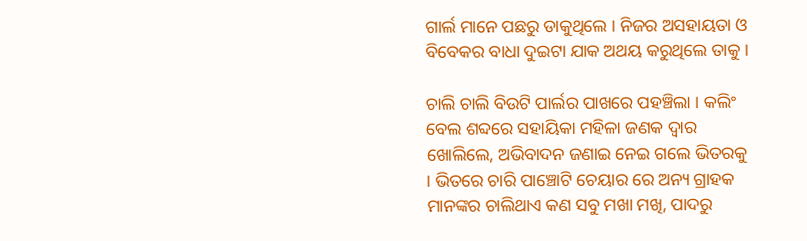ଗାର୍ଲ ମାନେ ପଛରୁ ଡାକୁଥିଲେ । ନିଜର ଅସହାୟତା ଓ ବିବେକର ବାଧା ଦୁଇଟା ଯାକ ଅଥୟ କରୁଥିଲେ ତାକୁ ।

ଚାଲି ଚାଲି ବିଉଟି ପାର୍ଲର ପାଖରେ ପହଞ୍ଚିଲା । କଲିଂ ବେଲ ଶବ୍ଦରେ ସହାୟିକା ମହିଳା ଜଣକ ଦ୍ଵାର ଖୋଲିଲେ, ଅଭିବାଦନ ଜଣାଇ ନେଇ ଗଲେ ଭିତରକୁ । ଭିତରେ ଚାରି ପାଞ୍ଚୋଟି ଚେୟାର ରେ ଅନ୍ୟ ଗ୍ରାହକ ମାନଙ୍କର ଚାଲିଥାଏ କଣ ସବୁ ମଖା ମଖି, ପାଦରୁ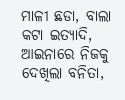ମାଳୀ ଛଡା, ବାଲା କଟା ଇତ୍ୟାଦି, ଆଇନାରେ ନିଜକୁ ଦେଖିଲା ବନିତା,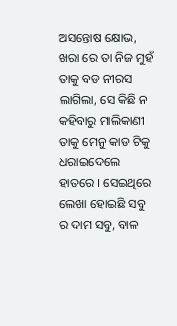ଅସନ୍ତୋଷ କ୍ଷୋଭ, ଖରା ରେ ତା ନିଜ ମୁହଁ ତାକୁ ବଡ ନୀରସ ଲାଗିଲା, ସେ କିଛି ନ କହିବାରୁ ମାଲିକାଣୀ ତାକୁ ମେନୁ କାଡ ଟିକୁ ଧରାଇଦେଲେ ହାତରେ । ସେଇଥିରେ ଲେଖା ହୋଇଛି ସବୁ ର ଦାମ ସବୁ, ବାଳ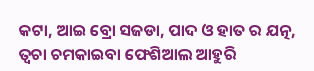କଟା, ଆଇ ବ୍ରୋ ସଜଡା, ପାଦ ଓ ହାତ ର ଯତ୍ନ, ତ୍ଵଚା ଚମକାଇବା ଫେଶିଆଲ ଆହୁରି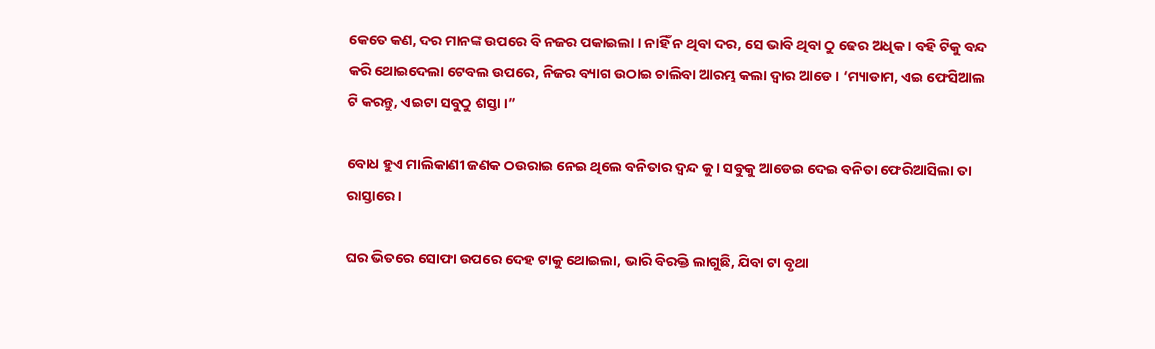କେତେ କଣ, ଦର ମାନଙ୍କ ଉପରେ ବି ନଜର ପକାଇଲା । ନାହିଁ ନ ଥିବା ଦର, ସେ ଭାବି ଥିବା ଠୁ ଢେର ଅଧିକ । ବହି ଟିକୁ ବନ୍ଦ କରି ଥୋଇଦେଲା ଟେବଲ ଉପରେ, ନିଜର ବ୍ୟାଗ ଉଠାଇ ଚାଲିବା ଆରମ୍ଭ କଲା ଦ୍ଵାର ଆଡେ । ‘ମ୍ୟାଡାମ, ଏଇ ଫେସିଆଲ ଟି କରନ୍ତୁ, ଏଇଟା ସବୁଠୁ ଶସ୍ତା ।”

ବୋଧ ହୁଏ ମାଲିକାଣୀ ଜଣକ ଠଉରାଇ ନେଇ ଥିଲେ ବନିତାର ଦ୍ଵନ୍ଦ କୁ । ସବୁକୁ ଆଡେଇ ଦେଇ ବନିତା ଫେରିଆସିଲା ତା ରାସ୍ତାରେ ।

ଘର ଭିତରେ ସୋଫା ଉପରେ ଦେହ ଟାକୁ ଥୋଇଲା, ଭାରି ବିରକ୍ତି ଲାଗୁଛି, ଯିବା ଟା ବୃଥା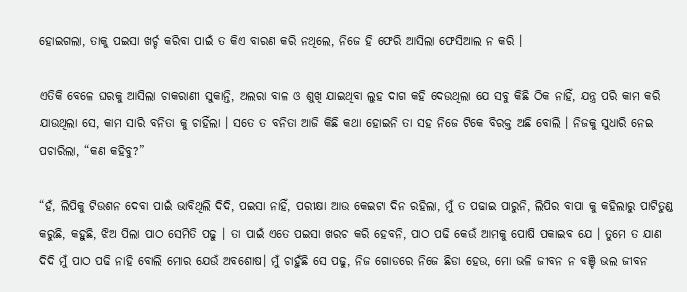ହୋଇଗଲା, ତାକୁ ପଇସା ଖର୍ଚ୍ଚ କରିବା ପାଇଁ ତ କିଏ ବାରଣ କରି ନଥିଲେ, ନିଜେ ହି ଫେରି ଆସିଲା ଫେସିଆଲ ନ କରି ।

ଏତିକି ବେଳେ ଘରକୁ ଆସିଲା ଚାକରାଣୀ ସୁକାନ୍ତି, ଅଲରା ବାଳ ଓ ଶୁଖି ଯାଇଥିବା ଲୁହ ଦାଗ କହି ଦେଉଥିଲା ଯେ ସବୁ କିଛି ଠିକ ନାହିଁ, ଯନ୍ତ୍ର ପରି କାମ କରି ଯାଉଥିଲା ସେ, କାମ ସାରି ବନିତା କୁ ଚାହିଁଲା । ସତେ ତ ବନିତା ଆଜି କିଛି କଥା ହୋଇନି ତା ସହ ନିଜେ ଟିକେ ବିରକ୍ତ ଅଛି ବୋଲି । ନିଜକୁ ସୁଧାରି ନେଇ ପଚାରିଲା, “କଣ କହିବୁ?”

“ହଁ, ଲିପିକୁ ଟିଉଶନ ଦେବା ପାଇଁ ଭାବିଥିଲି ଦିଦି, ପଇସା ନାହିଁ, ପରୀକ୍ଷା ଆଉ କେଇଟା ଦିନ ରହିଲା, ମୁଁ ତ ପଢାଇ ପାରୁନି, ଲିପିର ବାପା କୁ କହିଲାରୁ ପାଟିତୁଣ୍ଡ କରୁଛି, କହୁଛି, ଝିଅ ପିଲା ପାଠ ସେମିତି ପଢୁ । ତା ପାଇଁ ଏତେ ପଇସା ଖରଚ କରି ହେବନି, ପାଠ ପଢି କେଉଁ ଆମକୁ ପୋଷି ପକାଇବ ଯେ । ତୁମେ ତ ଯାଣ ଦିଦି ମୁଁ ପାଠ ପଢି ନାହି ବୋଲି ମୋର ଯେଉଁ ଅବଶୋଷ। ମୁଁ ଚାହୁଁଛି ସେ ପଢୁ, ନିଜ ଗୋଡରେ ନିଜେ ଛିଡା ହେଉ, ମୋ ଭଳି ଜୀବନ ନ ବଞ୍ଚି ଭଲ ଜୀବନ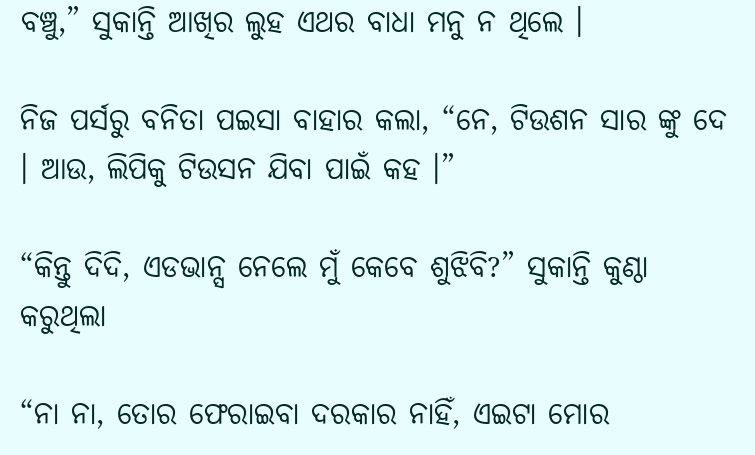ବଞ୍ଚୁ,” ସୁକାନ୍ତି ଆଖିର ଲୁହ ଏଥର ବାଧା ମନୁ ନ ଥିଲେ ।

ନିଜ ପର୍ସରୁ ବନିତା ପଇସା ବାହାର କଲା, “ନେ, ଟିଉଶନ ସାର ଙ୍କୁ ଦେ । ଆଉ, ଲିପିକୁ ଟିଉସନ ଯିବା ପାଇଁ କହ ।”

“କିନ୍ତୁ ଦିଦି, ଏଡଭାନ୍ସ ନେଲେ ମୁଁ କେବେ ଶୁଝିବି?” ସୁକାନ୍ତି କୁଣ୍ଠା କରୁଥିଲା

“ନା ନା, ତୋର ଫେରାଇବା ଦରକାର ନାହିଁ, ଏଇଟା ମୋର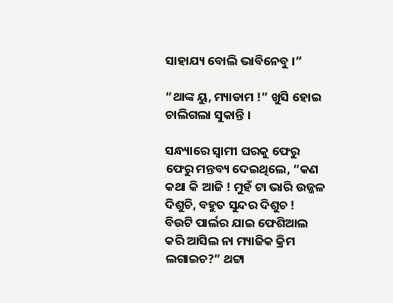ସାହାଯ୍ୟ ବୋଲି ଭାବିନେବୁ ।”

“ଥାଙ୍କ ୟୁ, ମ୍ୟାଡାମ !” ଖୁସି ହୋଇ ଚାଲିଗଲା ସୁକାନ୍ତି ।

ସନ୍ଧ୍ୟାରେ ସ୍ଵାମୀ ଘରକୁ ଫେରୁ ଫେରୁ ମନ୍ତବ୍ୟ ଦେଇଥିଲେ, “କଣ କଥା କି ଆଜି ! ମୁହଁ ଟା ଭାରି ଉଜ୍ଜଳ ଦିଶୁଚି, ବହୁତ ସୁନ୍ଦର ଦିଶୁଚ ! ବିଉଟି ପାର୍ଲର ଯାଇ ଫେଶିଆଲ କରି ଆସିଲ ନା ମ୍ୟାଜିକ କ୍ରିମ ଲଗାଇଚ?” ଥଟ୍ଟା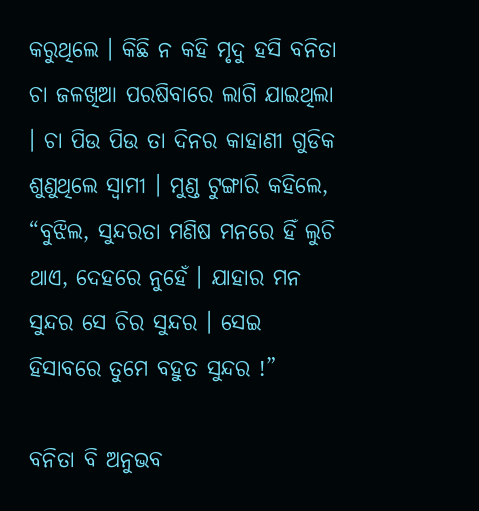କରୁଥିଲେ । କିଛି ନ କହି ମୃଦୁ ହସି ବନିତା ଚା ଜଳଖିଆ ପରଷିବାରେ ଲାଗି ଯାଇଥିଲା । ଚା ପିଉ ପିଉ ତା ଦିନର କାହାଣୀ ଗୁଡିକ ଶୁଣୁଥିଲେ ସ୍ଵାମୀ । ମୁଣ୍ଡ ଟୁଙ୍ଗାରି କହିଲେ, “ବୁଝିଲ, ସୁନ୍ଦରତା ମଣିଷ ମନରେ ହିଁ ଲୁଚି ଥାଏ, ଦେହରେ ନୁହେଁ । ଯାହାର ମନ ସୁନ୍ଦର ସେ ଚିର ସୁନ୍ଦର । ସେଇ ହିସାବରେ ତୁମେ ବହୁତ ସୁନ୍ଦର !”

ବନିତା ବି ଅନୁଭବ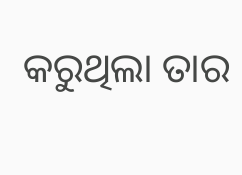କରୁଥିଲା ତାର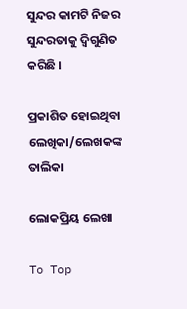ସୁନ୍ଦର କାମଟି ନିଜର ସୁନ୍ଦରତାକୁ ଦ୍ଵିଗୁଣିତ କରିଛି ।

ପ୍ରକାଶିତ ହୋଇଥିବା ଲେଖିକା/ଲେଖକଙ୍କ ତାଲିକା

ଲୋକପ୍ରିୟ ଲେଖା

To Top